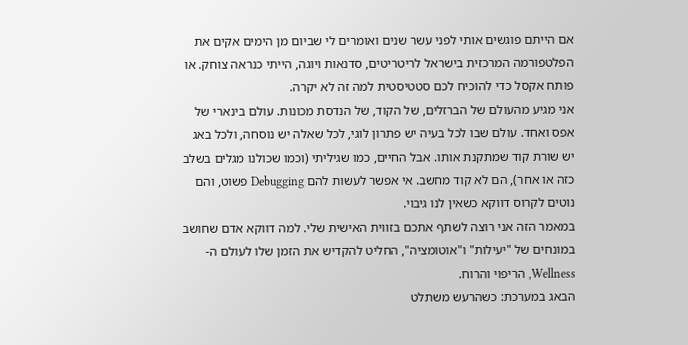אם הייתם פוגשים אותי לפני עשר שנים ואומרים לי שביום מן הימים אקים את הפלטפורמה המרכזית בישראל לריטריטים, סדנאות ויוגה, הייתי כנראה צוחק. או פותח אקסל כדי להוכיח לכם סטטיסטית למה זה לא יקרה.
אני מגיע מהעולם של הברזלים, של הקוד, של הנדסת מכונות. עולם בינארי של אפס ואחד. עולם שבו לכל בעיה יש פתרון לוגי, לכל שאלה יש נוסחה, ולכל באג יש שורת קוד שמתקנת אותו. אבל החיים, כמו שגיליתי (וכמו שכולנו מגלים בשלב כזה או אחר), הם לא קוד מחשב. אי אפשר לעשות להם Debugging פשוט, והם נוטים לקרוס דווקא כשאין לנו גיבוי.
במאמר הזה אני רוצה לשתף אתכם בזווית האישית שלי. למה דווקא אדם שחושב במונחים של "יעילות" ו"אוטומציה", החליט להקדיש את הזמן שלו לעולם ה-Wellness, הריפוי והרוח.
הבאג במערכת: כשהרעש משתלט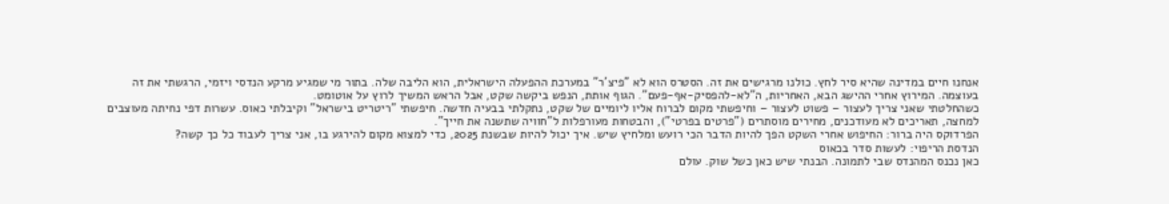אנחנו חיים במדינה שהיא סיר לחץ. כולנו מרגישים את זה. הסטרס הוא לא "פיצ'ר" במערכת ההפעלה הישראלית, הוא הליבה שלה. בתור מי שמגיע מרקע הנדסי ויזמי, הרגשתי את זה בעוצמה. המירוץ אחרי ההישג הבא, האחריות, ה"לא-להפסיק-אף-פעם". הגוף אותת, הנפש ביקשה שקט, אבל הראש המשיך לרוץ על אוטומט.
כשהחלטתי שאני צריך לעצור – פשוט לעצור – וחיפשתי מקום לברוח אליו ליומיים של שקט, נתקלתי בבעיה חדשה. חיפשתי "ריטריט בישראל" וקיבלתי כאוס. עשרות דפי נחיתה מעוצבים למחצה, תאריכים לא מעודכנים, מחירים מוסתרים ("פרטים בפרטי"), והבטחות מעורפלות ל"חוויה שתשנה את חייך".
הפרדוקס היה ברור: החיפוש אחרי השקט הפך להיות הדבר הכי רועש ומלחיץ שיש. איך יכול להיות שבשנת 2025, כדי למצוא מקום להירגע בו, אני צריך לעבוד כל כך קשה?
הנדסת הריפוי: לעשות סדר בכאוס
כאן נכנס המהנדס שבי לתמונה. הבנתי שיש כאן כשל שוק. עולם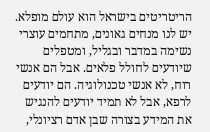הריטריטים בישראל הוא עולם מופלא. יש לנו מנחים גאונים, מתחמים עוצרי נשימה במדבר ובגליל, ומטפלים שיודעים לחולל פלאים. אבל הם אנשי רוח, לא אנשי טכנולוגיה. הם יודעים לרפא, אבל לא תמיד יודעים להנגיש את המידע בצורה שבן אדם רציונלי,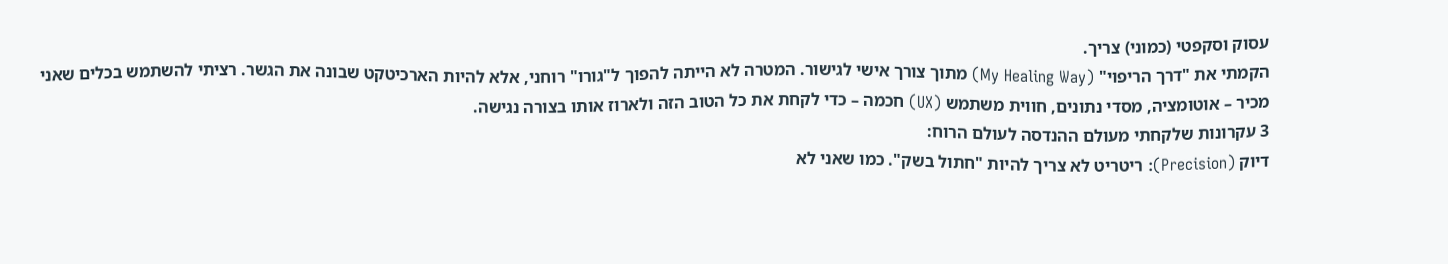עסוק וסקפטי (כמוני) צריך.
הקמתי את "דרך הריפוי" (My Healing Way) מתוך צורך אישי לגישור. המטרה לא הייתה להפוך ל"גורו" רוחני, אלא להיות הארכיטקט שבונה את הגשר. רציתי להשתמש בכלים שאני מכיר – אוטומציה, מסדי נתונים, חווית משתמש (UX) חכמה – כדי לקחת את כל הטוב הזה ולארוז אותו בצורה נגישה.
3 עקרונות שלקחתי מעולם ההנדסה לעולם הרוח:
דיוק (Precision): ריטריט לא צריך להיות "חתול בשק". כמו שאני לא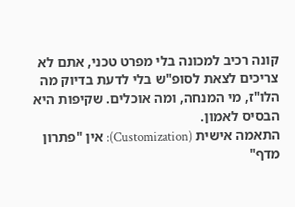קונה רכיב למכונה בלי מפרט טכני, אתם לא צריכים לצאת לסופ"ש בלי לדעת בדיוק מה הלו"ז, מי המנחה, ומה אוכלים. שקיפות היא הבסיס לאמון.
התאמה אישית (Customization): אין "פתרון מדף"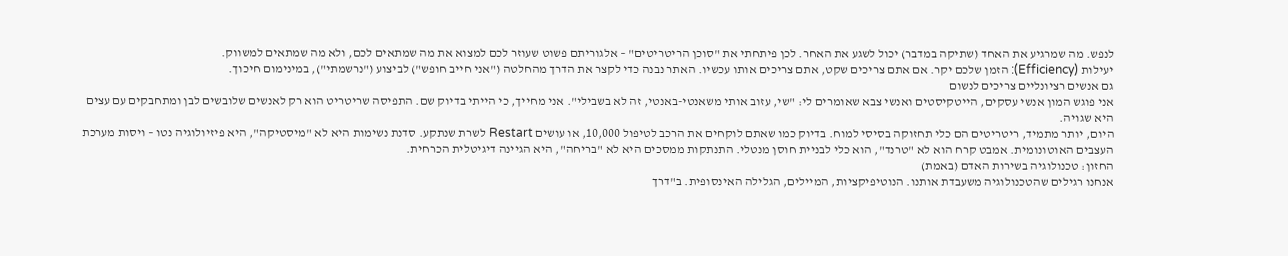לנפש. מה שמרגיע את האחד (שתיקה במדבר) יכול לשגע את האחר. לכן פיתחתי את "סוכן הריטריטים" – אלגוריתם פשוט שעוזר לכם למצוא את מה שמתאים לכם, ולא מה שמתאים למשווק.
יעילות (Efficiency): הזמן שלכם יקר. אם אתם צריכים שקט, אתם צריכים אותו עכשיו. האתר נבנה כדי לקצר את הדרך מהחלטה ("אני חייב חופש") לביצוע ("נרשמתי"), במינימום חיכוך.
גם אנשים רציונליים צריכים לנשום
אני פוגש המון אנשי עסקים, הייטקיסטים ואנשי צבא שאומרים לי: "שי, עזוב אותי משאנטי-באנטי, זה לא בשבילי". אני מחייך, כי הייתי בדיוק שם. התפיסה שריטריט הוא רק לאנשים שלובשים לבן ומתחבקים עם עצים היא שגויה.
היום, יותר מתמיד, ריטריטים הם כלי תחזוקה בסיסי למוח. בדיוק כמו שאתם לוקחים את הרכב לטיפול 10,000, או עושים Restart לשרת שנתקע. סדנת נשימות היא לא "מיסטיקה", היא פיזיולוגיה נטו – ויסות מערכת העצבים האוטונומית. אמבט קרח הוא לא "טרנד", הוא כלי לבניית חוסן מנטלי. התנתקות ממסכים היא לא "בריחה", היא הגיינה דיגיטלית הכרחית.
החזון: טכנולוגיה בשירות האדם (באמת)
אנחנו רגילים שהטכנולוגיה משעבדת אותנו. הנוטיפיקציות, המיילים, הגלילה האינסופית. ב"דרך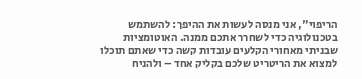הריפוי", אני מנסה לעשות את ההיפך: להשתמש בטכנולוגיה כדי לשחרר אתכם ממנה. האוטומציות שבניתי מאחורי הקלעים עובדות קשה כדי שאתם תוכלו למצוא את הריטריט שלכם בקליק אחד – ולהניח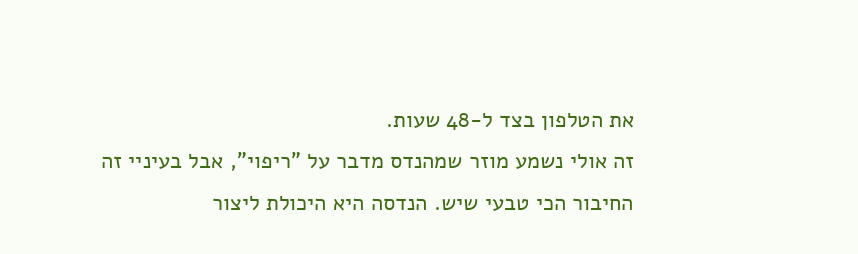את הטלפון בצד ל-48 שעות.
זה אולי נשמע מוזר שמהנדס מדבר על "ריפוי", אבל בעיניי זה החיבור הכי טבעי שיש. הנדסה היא היכולת ליצור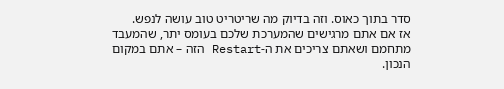סדר בתוך כאוס. וזה בדיוק מה שריטריט טוב עושה לנפש.
אז אם אתם מרגישים שהמערכת שלכם בעומס יתר, שהמעבד מתחמם ושאתם צריכים את ה-Restart הזה – אתם במקום הנכון.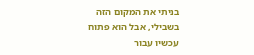בניתי את המקום הזה בשבילי, אבל הוא פתוח עכשיו עבור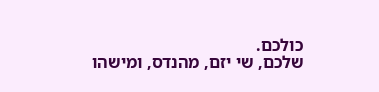כולכם.
שלכם, שי יזם, מהנדס, ומישהו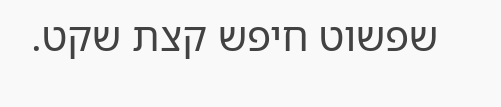שפשוט חיפש קצת שקט.